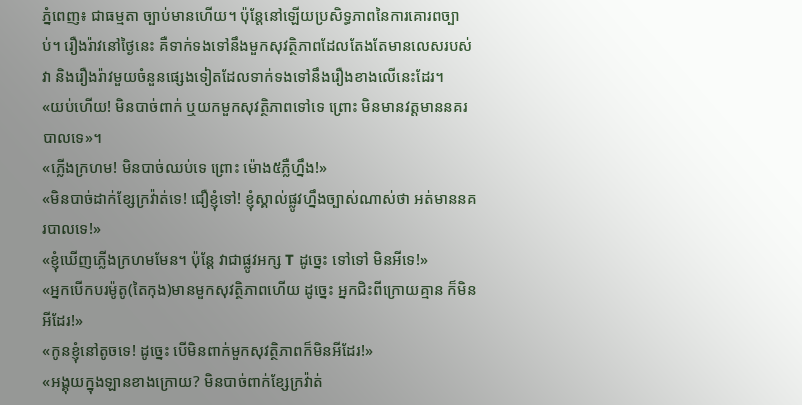ភ្នំពេញ៖ ជាធម្មតា ច្បាប់មានហើយ។ ប៉ុន្តែនៅឡើយប្រសិទ្ធភាពនៃការគោរពច្បាប់។ រឿងរ៉ាវនៅថ្ងៃនេះ គឺទាក់ទងទៅនឹងមួកសុវត្ថិភាពដែលតែងតែមានលេសរបស់វា និងរឿងរ៉ាវមួយចំនួនផ្សេងទៀតដែលទាក់ទងទៅនឹងរឿងខាងលើនេះដែរ។
«យប់ហើយ! មិនបាច់ពាក់ ឬយកមួកសុវត្ថិភាពទៅទេ ព្រោះ មិនមានវត្តមាននគរបាលទេ»។
«ភ្លើងក្រហម! មិនបាច់ឈប់ទេ ព្រោះ ម៉ោង៥ភ្លឺហ្នឹង!»
«មិនបាច់ដាក់ខ្សែក្រវ៉ាត់ទេ! ជឿខ្ញុំទៅ! ខ្ញុំស្គាល់ផ្លូវហ្នឹងច្បាស់ណាស់ថា អត់មាននគរបាលទេ!»
«ខ្ញុំឃើញភ្លើងក្រហមមែន។ ប៉ុន្តែ វាជាផ្លូវអក្ស T ដូច្នេះ ទៅទៅ មិនអីទេ!»
«អ្នកបើកបរម៉ូតូ(តៃកុង)មានមួកសុវត្ថិភាពហើយ ដូច្នេះ អ្នកជិះពីក្រោយគ្មាន ក៏មិនអីដែរ!»
«កូនខ្ញុំនៅតូចទេ! ដូច្នេះ បើមិនពាក់មួកសុវត្ថិភាពក៏មិនអីដែរ!»
«អង្គុយក្នុងឡានខាងក្រោយ? មិនបាច់ពាក់ខ្សែក្រវ៉ាត់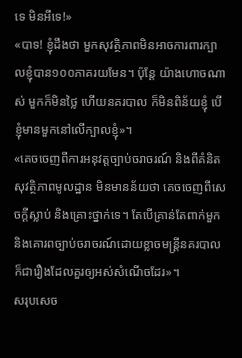ទេ មិនអីទេ!»
«បាទ! ខ្ញុំដឹងថា មួកសុវត្ថិភាពមិនអាចការពារក្បាលខ្ញុំបាន១០០ភាគរយមែន។ ប៉ុន្តែ យ៉ាងហោចណាស់ មួកក៏មិនថ្លៃ ហើយនគរបាល ក៏មិនពិន័យខ្ញុំ បើខ្ញុំមានមួកនៅលើក្បាលខ្ញុំ»។
«គេចចេញពីការអនុវត្តច្បាប់ចរាចរណ៍ និងពីគំនិតសុវត្ថិភាពមូលដ្ឋាន មិនមានន័យថា គេចចេញពីសេចក្តីស្លាប់ និងគ្រោះថ្នាក់ទេ។ តែបើគ្រាន់តែពាក់មួក និងគោរពច្បាប់ចរាចរណ៍ដោយខ្លាចមន្ត្រីនគរបាល ក៏ជារឿងដែលគួរឲ្យអស់សំណើចដែរ»។
សរុបសេច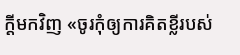ក្តីមកវិញ «ចូរកុំឲ្យការគិតខ្លីរបស់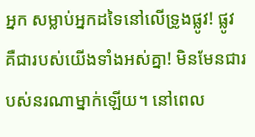អ្នក សម្លាប់អ្នកដទៃនៅលើទ្រូងផ្លូវ! ផ្លូវ គឺជារបស់យើងទាំងអស់គ្នា! មិនមែនជារបស់នរណាម្នាក់ឡើយ។ នៅពេល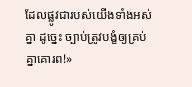ដែលផ្លូវជារបស់យើងទាំងអស់គ្នា ដូច្នេះ ច្បាប់ត្រូវបង្ខំឲ្យគ្រប់គ្នាគោរព!»